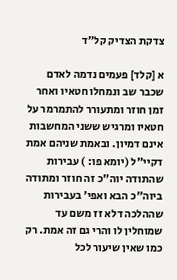צדקת הצדיק קל״ד

א [קלד] פעמים נדמה לאדם שכבר שב ונמחלו חטאיו ואחר זמן חוזר ומתעורר להתמרמר על חטאיו ומרגיש ששני המחשבות אינם דמיון. ובאמת שניהם אמת דקיי"ל (יומא פו: ) עבירות שהתודה יוה"כ זה חוזר ומתודה ביוה"כ הבא ואפי' בעבירות שההלכה דלא זז משם עד שמוחלין לו והרי גם זה אמת. רק כמו שאין שיעור לכל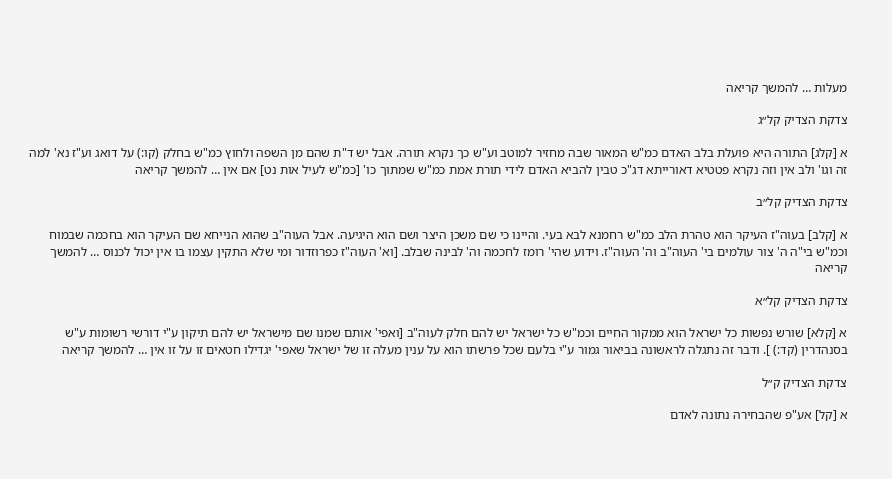מעלות … להמשך קריאה

צדקת הצדיק קל״ג

א [קלג] התורה היא פועלת בלב האדם כמ"ש המאור שבה מחזיר למוטב וע"ש כך נקרא תורה. אבל יש ד"ת שהם מן השפה ולחוץ כמ"ש בחלק (קו:) על דואג וע"ז נא' למה זה וגו' ולב אין וזה נקרא פטטיא דאורייתא דג"כ טבין להביא האדם לידי תורת אמת כמ"ש שמתוך כו' [כמ"ש לעיל אות נט] אם אין … להמשך קריאה

צדקת הצדיק קל״ב

א [קלב] בעוה"ז העיקר הוא טהרת הלב כמ"ש רחמנא לבא בעי. והיינו כי שם משכן היצר ושם הוא היגיעה. אבל העוה"ב שהוא הנייחא שם העיקר הוא בחכמה שבמוח וכמ"ש בי"ה ה' צור עולמים בי' העוה"ב וה' העוה"ז. וידוע שהי' רומז לחכמה וה' לבינה שבלב. [וא' העוה"ז כפרוזדור ומי שלא התקין עצמו בו אין יכול לכנוס … להמשך קריאה

צדקת הצדיק קל״א

א [קלא] שורש נפשות כל ישראל הוא ממקור החיים וכמ"ש כל ישראל יש להם חלק לעוה"ב [ואפי' אותם שמנו שם מישראל יש להם תיקון ע"י דורשי רשומות ע"ש בסנהדרין (קד:) ]. ודבר זה נתגלה לראשונה בביאור גמור ע"י בלעם שכל פרשתו הוא על ענין מעלה זו של ישראל שאפי' יגדילו חטאים זו על זו אין … להמשך קריאה

צדקת הצדיק ק״ל

א [קל] אע"פ שהבחירה נתונה לאדם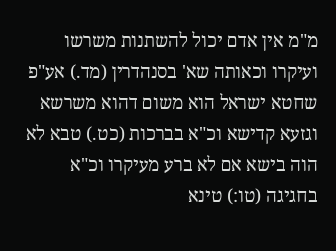מ"מ אין אדם יכול להשתנות משרשו ועיקרו וכאותה שא' בסנהדרין (מד.) אע"פ שחטא ישראל הוא משום דהוא משרשא וגזעא קדישא וכ"א בברכות (כט.) טבא לא הוה בישא אם לא ברע מעיקרו וכ"א בחגיגה (טו:) טינא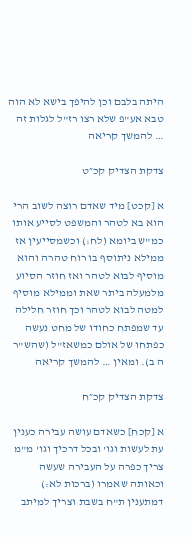היתה בלבם וכן להיפך בישא לא הוה טבא אע"פ שלא רצו רז"ל לגלות זה … להמשך קריאה

צדקת הצדיק קכ״ט

א [קכט] מיד שאדם רוצה לשוב הרי הוא בא לטהר והמשפט לסייע אותו כמ"ש ביומא (לח:) וכשמסייעין אז ממילא ניתוסף בו רוח טהרה והוא מוסיף לבוא לטהר ואז חוזר הסיוע מלמעלה ביתר שאת וממילא מוסיף למטה לבוא לטהר וכך חוזר חלילה עד שמפתח כחודו של מחט נעשה כפתחו של אולם כמשאז"ל (שהש"ר ה ב). ומאין … להמשך קריאה

צדקת הצדיק קכ״ח

א [קכח] כשאדם עושה עבירה כענין עת לעשות וגו' ובכל דרכיך וגו' מ"מ צריך כפרה על העבירה שעשה וכאותה שאמרו (ברכות לא:) דמתענין ת"ח בשבת וצריך למיתב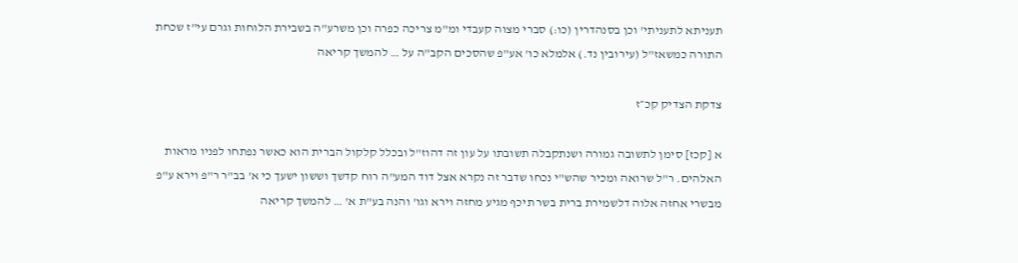תעניתא לתעניתי' וכן בסנהדרין (כו:) סברי מצוה קעבדי ומ"מ צריכה כפרה וכן משרע"ה בשבירת הלוחות וגרם עי"ז שכחת התורה כמשאז"ל (עירובין נד.) אלמלא כו' אע"פ שהסכים הקב"ה על … להמשך קריאה

צדקת הצדיק קכ״ז

א [קכז] סימן לתשובה גמורה ושנתקבלה תשובתו על עון זה דהוז"ל ובכלל קלקול הברית הוא כאשר נפתחו לפניו מראות האלהים. ר"ל שרואה ומכיר שהש"י נכחו שדבר זה נקרא אצל דוד המע"ה רוח קדשך וששון ישעך כי א' בב"ר ר"פ וירא ע"פ מבשרי אחזה אלוה דלשמירת ברית בשר תיכף מגיע מחזה וירא וגו' והנה בע"ת א' … להמשך קריאה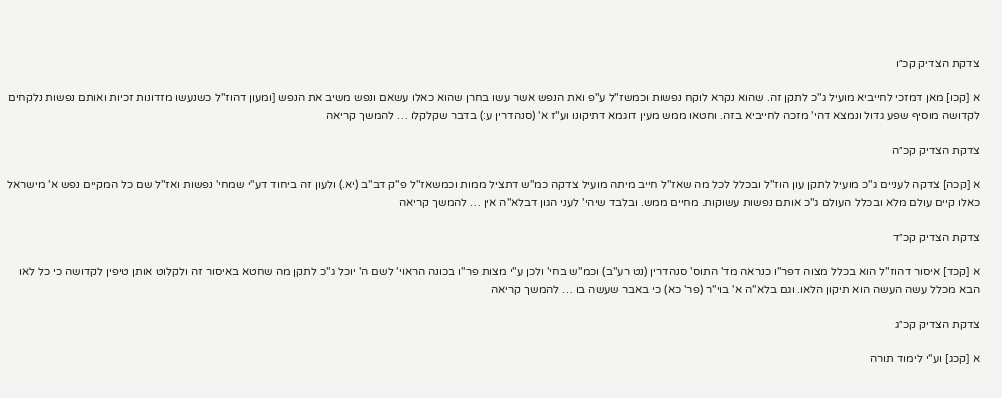צדקת הצדיק קכ״ו

א [קכו] מאן דמזכי לחייביא מועיל ג"כ לתקן זה. שהוא נקרא לוקח נפשות וכמשז"ל ע"פ ואת הנפש אשר עשו בחרן שהוא כאלו עשאם ונפש משיב את הנפש [ומעון דהוז"ל כשנעשו מזדונות זכיות ואותם נפשות נלקחים לקדושה מוסיף שפע גדול ונמצא דהי' מזכה לחייביא בזה. וחטאו ממש מעין דוגמא דתיקונו וע"ז א' (סנהדרין ע:) בדבר שקלקלו … להמשך קריאה

צדקת הצדיק קכ״ה

א [קכה] צדקה לעניים ג"כ מועיל לתקן עון הוז"ל ובכלל לכל מה שאז"ל חייב מיתה מועיל צדקה כמ"ש דתציל ממות וכמשאז"ל פ"ק דב"ב (יא.) ולעון זה ביחוד דע"י שמחי' נפשות ואז"ל שם כל המקיים נפש א' מישראל כאלו קיים עולם מלא ובכלל העולם ג"כ אותם נפשות עשוקות. מחיים ממש. ובלבד שיהי' לעני הגון דבלא"ה אין … להמשך קריאה

צדקת הצדיק קכ״ד

א [קכד] איסור דהוז"ל הוא בכלל מצוה דפר"ו כנראה מד' התוס' סנהדרין (נט רע"ב) וכמ"ש בחי' ולכן ע"י מצות פר"ו בכונה הראוי' לשם ה' יוכל ג"כ לתקן מה שחטא באיסור זה ולקלוט אותן טיפין לקדושה כי כל לאו הבא מכלל עשה העשה הוא תיקון הלאו. וגם בלא"ה א' בוי"ר (פר' כא) כי באבר שעשה בו … להמשך קריאה

צדקת הצדיק קכ״ג

א [קכג] וע"י לימוד תורה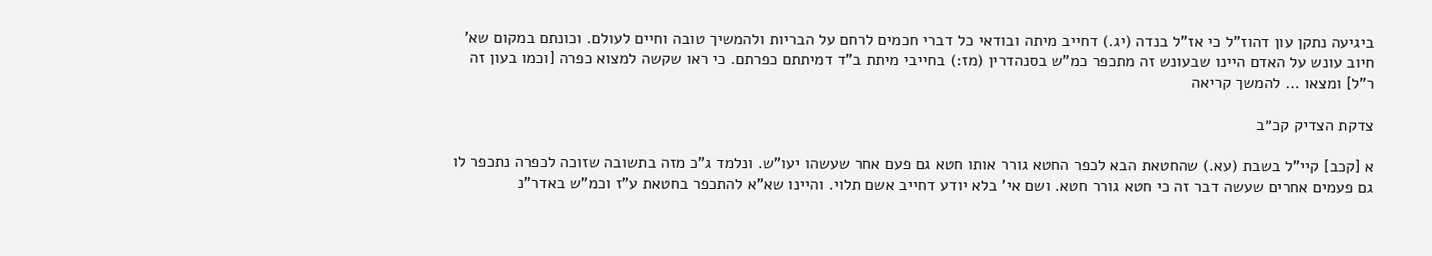ביגיעה נתקן עון דהוז"ל כי אז"ל בנדה (יג.) דחייב מיתה ובודאי כל דברי חכמים לרחם על הבריות ולהמשיך טובה וחיים לעולם. וכונתם במקום שא' חיוב עונש על האדם היינו שבעונש זה מתכפר כמ"ש בסנהדרין (מז:) בחייבי מיתת ב"ד דמיתתם כפרתם. כי ראו שקשה למצוא כפרה [וכמו בעון זה ר"ל] ומצאו … להמשך קריאה

צדקת הצדיק קכ״ב

א [קכב] קיי"ל בשבת (עא.) שהחטאת הבא לכפר החטא גורר אותו חטא גם פעם אחר שעשהו יעו"ש. ונלמד ג"כ מזה בתשובה שזוכה לכפרה נתכפר לו גם פעמים אחרים שעשה דבר זה כי חטא גורר חטא. ושם אי' בלא יודע דחייב אשם תלוי. והיינו שא"א להתכפר בחטאת ע"ז וכמ"ש באדר"נ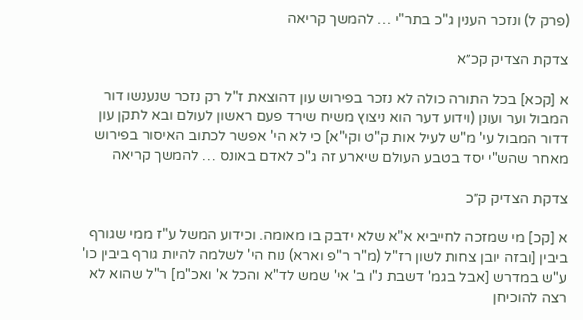(פרק ל) ונזכר הענין ג"כ בתר"י … להמשך קריאה

צדקת הצדיק קכ״א

א [קכא] בכל התורה כולה לא נזכר בפירוש עון דהוצאת ז"ל רק נזכר שנענשו דור המבול וער ועונן (וידוע דער הוא ניצוץ משיח שירד פעם ראשון לעולם ובא לתקן עון דדור המבול עי' מ"ש לעיל אות ק"ט וקי"א] כי לא הי' אפשר לכתוב האיסור בפירוש מאחר שהש"י יסד בטבע העולם שיארע זה ג"כ לאדם באונס … להמשך קריאה

צדקת הצדיק ק״כ

א [קכ] מי שמזכה לחייביא א"א שלא ידבק בו מאומה. וכידוע המשל ע"ז ממי שגורף ביבין [ובזה יובן צחות לשון רז"ל (מ"ר ר"פ וארא) נוח הי' לשלמה להיות גורף ביבין כו' ע"ש במדרש [אבל בגמ' דשבת נ"ו ב' אי' שמש לד"א והכל א' ואכ"מ] ר"ל שהוא לא רצה להוכיחן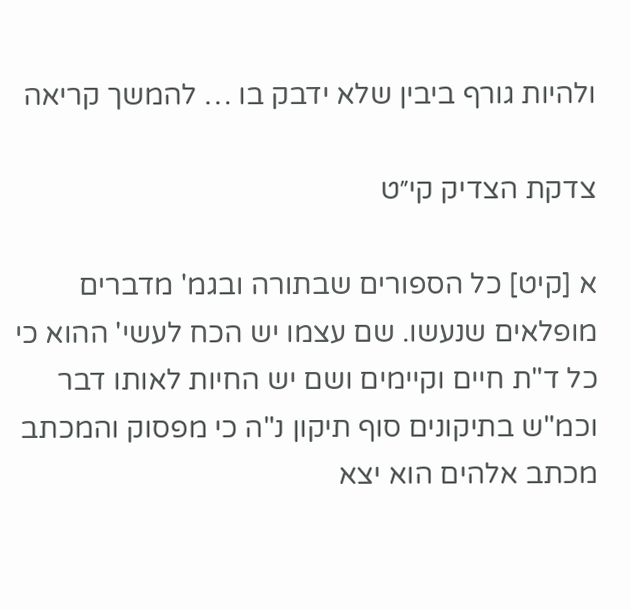ולהיות גורף ביבין שלא ידבק בו … להמשך קריאה

צדקת הצדיק קי״ט

א [קיט] כל הספורים שבתורה ובגמ' מדברים מופלאים שנעשו. שם עצמו יש הכח לעשי' ההוא כי כל ד"ת חיים וקיימים ושם יש החיות לאותו דבר וכמ"ש בתיקונים סוף תיקון נ"ה כי מפסוק והמכתב מכתב אלהים הוא יצא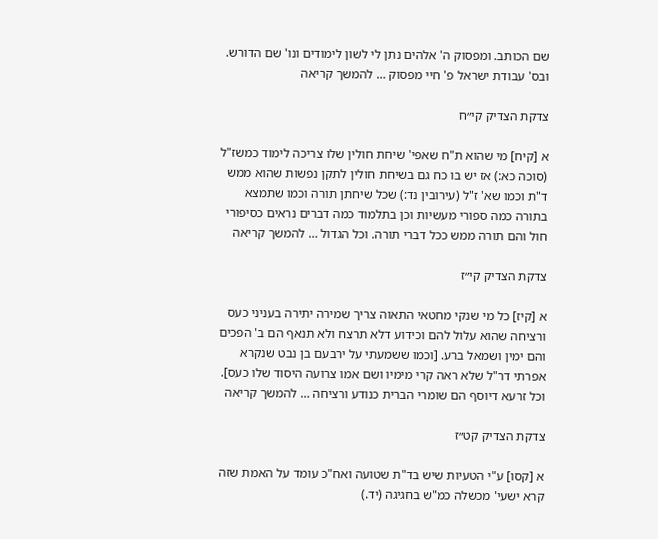שם הכותב. ומפסוק ה' אלהים נתן לי לשון לימודים ונו' שם הדורש. ובס' עבודת ישראל פ' חיי מפסוק … להמשך קריאה

צדקת הצדיק קי״ח

א [קיח] מי שהוא ת"ח שאפי' שיחת חולין שלו צריכה לימוד כמשז"ל (סוכה כא:) אז יש בו כח גם בשיחת חולין לתקן נפשות שהוא ממש ד"ת וכמו שא' ז"ל (עירובין נד:) שכל שיחתן תורה וכמו שתמצא בתורה כמה ספורי מעשיות וכן בתלמוד כמה דברים נראים כסיפורי חול והם תורה ממש ככל דברי תורה. וכל הגדול … להמשך קריאה

צדקת הצדיק קי״ז

א [קיז] כל מי שנקי מחטאי התאוה צריך שמירה יתירה בעניני כעס ורציחה שהוא עלול להם וכידוע דלא תרצח ולא תנאף הם ב' הפכים והם ימין ושמאל ברע. [וכמו ששמעתי על ירבעם בן נבט שנקרא אפרתי דר"ל שלא ראה קרי מימיו ושם אמו צרועה היסוד שלו כעס]. וכל זרעא דיוסף הם שומרי הברית כנודע ורציחה … להמשך קריאה

צדקת הצדיק קט״ז

א [קסו] ע"י הטעיות שיש בד"ת שטועה ואח"כ עומד על האמת שזה קרא ישעי' מכשלה כמ"ש בחגיגה (יד.)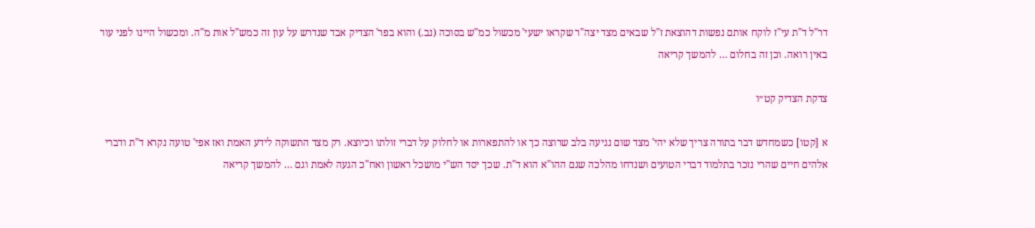דר"ל ד"ת עי"ז לוקח אותם נפשות דהוצאת ז"ל שבאים מצד יצה"ר שקראו ישעי' מכשול כמ"ש בסוכה (נב.) והוא בפר' הצדיק אבד שנדרש על עון זה כמש"ל אות מ"ה. ומכשול היינו לפני עור באין רואה. וכן זה בחלום … להמשך קריאה

צדקת הצדיק קט״ו

א [קטו] כשמחדש דבר בתורה צריך שלא יהי' מצד שום נגיעה בלב שרוצה כך או להתפארות או לחלוק על דברי זולתו וכיוצא. רק מצד התשוקה לידע האמת ואז אפי' טועה נקרא ד"ת ודברי אלהים חיים שהרי נזכר בתלמוד דברי הטועים ושנדחו מהלכה שגם ההו"א הוא ד"ת. שכך יסד הש"י מושכל ראשון ואח"כ הגעה לאמת וגם … להמשך קריאה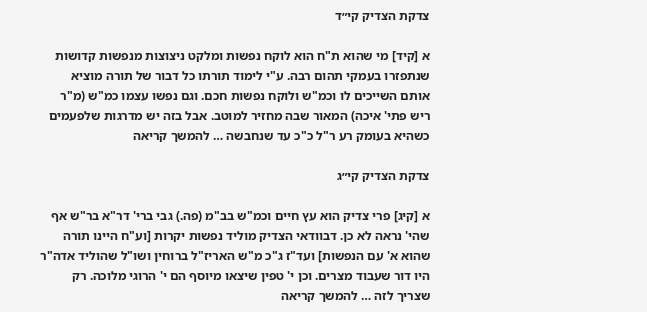צדקת הצדיק קי״ד

א [קיד] מי שהוא ת"ח הוא לוקח נפשות ומלקט ניצוצות מנפשות קדושות שנתפזרו בעמקי תהום רבה. ע"י לימוד תורתו כל דבור של תורה מוציא אותם השייכים לו וכמ"ש ולוקח נפשות חכם. וגם נפשו עצמו כמ"ש (מ"ר ריש פתי' איכה) המאור שבה מחזיר למוטב. אבל בזה יש מדרגות שלפעמים כשהיא בעומק רע ר"ל כ"כ עד שנחבשה … להמשך קריאה

צדקת הצדיק קי״ג

א [קיג] פרי צדיק הוא עץ חיים וכמ"ש בב"מ (פה.) גבי ברי' דר"א בר"ש אף שהי' נראה לא כן. דבוודאי הצדיק מוליד נפשות יקרות [וע"ח היינו תורה שהוא א' עם הנפשות] ועד"ז ג"כ מ"ש האריז"ל ברוחין ושו"ל שהוליד אדה"ר היו דור שעבוד מצרים. וכן י' טפין שיצאו מיוסף הם י' הרוגי מלוכה. רק שצריך לזה … להמשך קריאה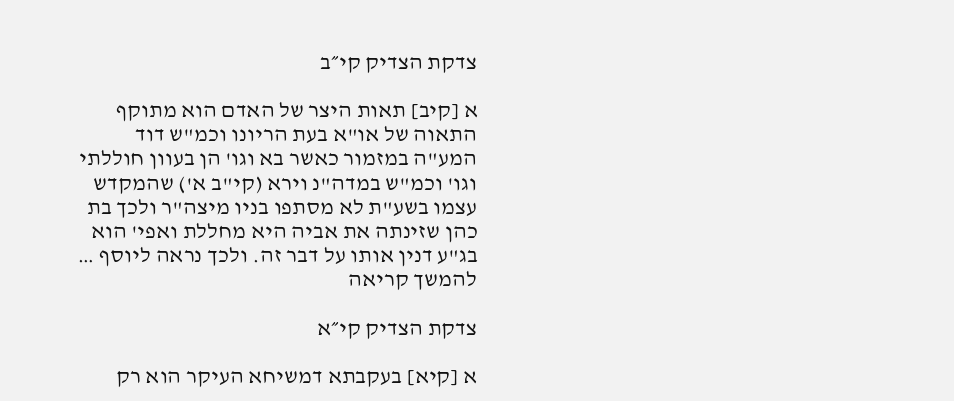צדקת הצדיק קי״ב

א [קיב] תאות היצר של האדם הוא מתוקף התאוה של או"א בעת הריונו וכמ"ש דוד המע"ה במזמור כאשר בא וגו' הן בעוון חוללתי וגו' וכמ"ש במדה"נ וירא (קי"ב א') שהמקדש עצמו בשע"ת לא מסתפו בניו מיצה"ר ולכך בת כהן שזינתה את אביה היא מחללת ואפי' הוא בג"ע דנין אותו על דבר זה. ולכך נראה ליוסף … להמשך קריאה

צדקת הצדיק קי״א

א [קיא] בעקבתא דמשיחא העיקר הוא רק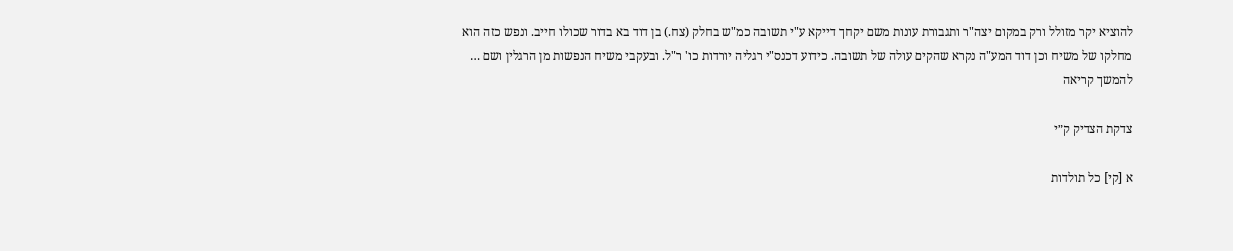להוציא יקר מזולל ורק במקום יצה"ר ותגבורת עונות משם יקחך דייקא ע"י תשובה כמ"ש בחלק (צח.) בן דוד בא בדור שכולו חייב. ונפש כזה הוא מחלקו של משיח וכן דוד המע"ה נקרא שהקים עולה של תשובה. כידוע דכנס"י רגליה יורדות כו' ר"ל. ובעקבי משיח הנפשות מן הרגלין ושם … להמשך קריאה

צדקת הצדיק ק״י

א [קי] כל תולדות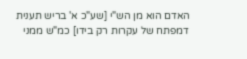האדם הוא מן הש"י [שע"כ א' בריש תענית דמפתח של עקרות רק בידו] כמ"ש ממני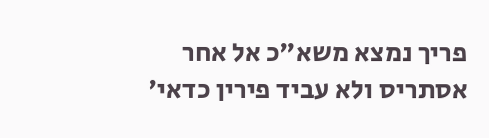פריך נמצא משא"כ אל אחר אסתריס ולא עביד פירין כדאי'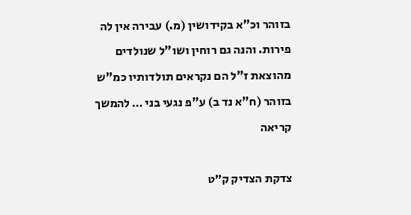בזוהר וכ"א בקידושין (מ.) עבירה אין לה פירות. והנה גם רוחין ושו"ל שנולדים מהוצאת ז"ל הם נקראים תולדותיו כמ"ש בזוהר (ח"א נד ב) ע"פ נגעי בני … להמשך קריאה

צדקת הצדיק ק״ט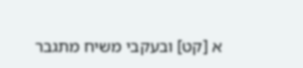א [קט] ובעקבי משיח מתגבר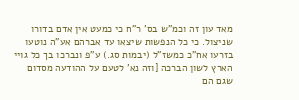מאד עון זה וכמ"ש בס' ר"ח כי כמעט אין אדם בדורו שניצול. כי כל הנפשות שיצאו עד אברהם אע"ה נוטעו בזרעו אח"כ כמשז"ל (יבמות סג.) ע"פ ונברכו בך כל גויי הארץ לשון הברכה [וזה נא' לטעם על ההודעה מסדום שגם הם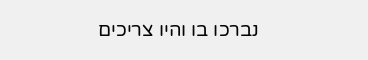נברכו בו והיו צריכים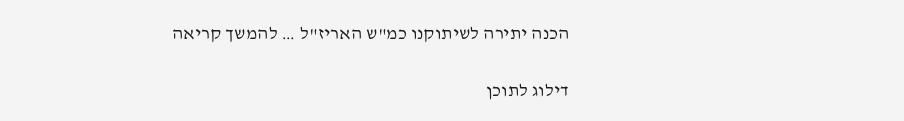הכנה יתירה לשיתוקנו כמ"ש האריז"ל … להמשך קריאה

דילוג לתוכן